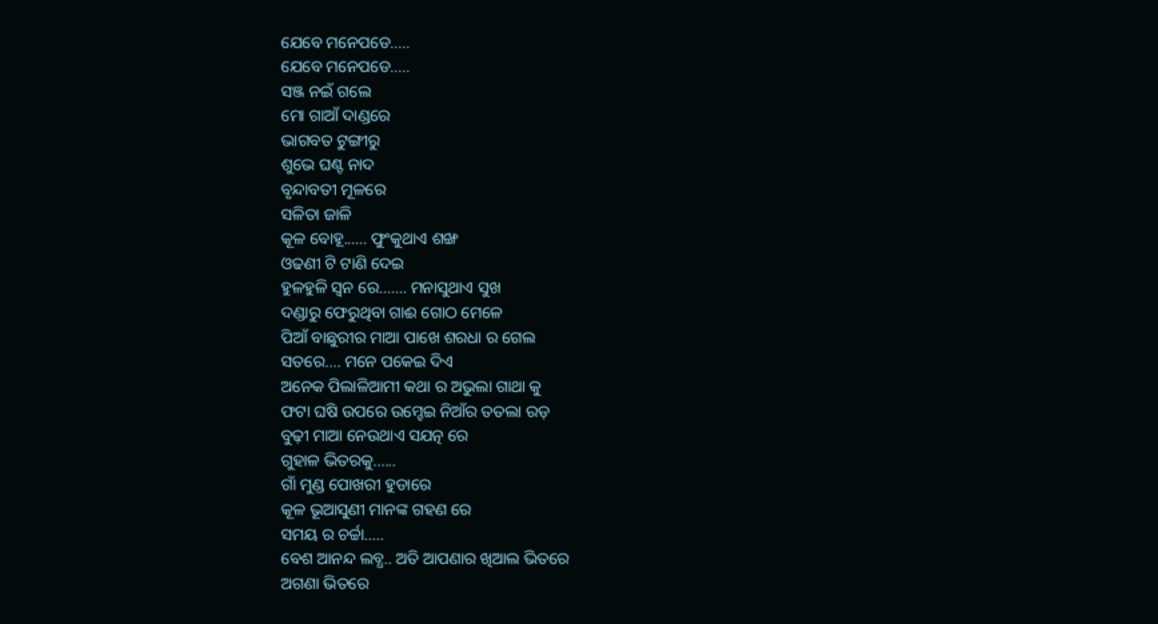ଯେବେ ମନେପଡେ.....
ଯେବେ ମନେପଡେ.....
ସଞ୍ଜ ନଇଁ ଗଲେ
ମୋ ଗାଆଁ ଦାଣ୍ଡରେ
ଭାଗବତ ଟୁଙ୍ଗୀରୁ
ଶୁଭେ ଘଣ୍ଟ ନାଦ
ବୃନ୍ଦାବତୀ ମୂଳରେ
ସଳିତା ଜାଳି
କୂଳ ବୋହୂ...... ଫୁଂକୁଥାଏ ଶଙ୍ଖ
ଓଢଣୀ ଟି ଟାଣି ଦେଇ
ହୁଳହୁଳି ସ୍ଵନ ରେ....... ମନାସୁଥାଏ ସୁଖ
ଦଣ୍ଡାରୁ ଫେରୁଥିବା ଗାଈ ଗୋଠ ମେଳେ
ପିଆଁ ବାଛୁରୀର ମାଆ ପାଖେ ଶରଧା ର ଗେଲ
ସତରେ.... ମନେ ପକେଇ ଦିଏ
ଅନେକ ପିଲାଳିଆମୀ କଥା ର ଅଭୁଲା ଗାଥା କୁ
ଫଟା ଘଷି ଉପରେ ଉମ୍ହେଇ ନିଆଁର ତତଲା ରଡ଼
ବୁଢ଼ୀ ମାଆ ନେଉଥାଏ ସଯତ୍ନ ରେ
ଗୁହାଳ ଭିତରକୁ......
ଗାଁ ମୁଣ୍ଡ ପୋଖରୀ ହୁଡାରେ
କୂଳ ଭୂଆସୁଣୀ ମାନଙ୍କ ଗହଣ ରେ
ସମୟ ର ଚର୍ଚ୍ଚା.....
ବେଶ ଆନନ୍ଦ ଲବ୍ଧ.. ଅତି ଆପଣାର ଖିଆଲ ଭିତରେ
ଅଗଣା ଭିତରେ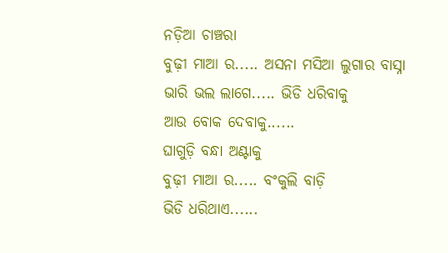ନଡ଼ିଆ ଚାଞ୍ଚରା
ବୁଢ଼ୀ ମାଆ ର..... ଅସନା ମସିଆ ଲୁଗାର ବାସ୍ନା
ଭାରି ଭଲ ଲାଗେ..... ଭିଡି ଧରିବାକୁ
ଆଉ ବୋକ ଦେବାକୁ......
ଘାଗୁଡ଼ି ବନ୍ଧା ଅଣ୍ଟାକୁ
ବୁଢ଼ୀ ମାଆ ର..... ବଂକୁଲି ବାଡ଼ି
ଭିଡି ଧରିଥାଏ......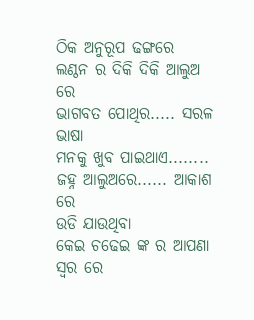ଠିକ ଅନୁରୂପ ଢଙ୍ଗରେ
ଲଣ୍ଠନ ର ଦିକି ଦିକି ଆଲୁଅ ରେ
ଭାଗବତ ପୋଥିର..... ସରଳ ଭାଷା
ମନକୁ ଖୁବ ପାଇଥାଏ........
ଜହ୍ନ ଆଲୁଅରେ...... ଆକାଶ ରେ
ଉଡି ଯାଉଥିବା
କେଇ ଚଢେଇ ଙ୍କ ର ଆପଣା ସ୍ୱର ରେ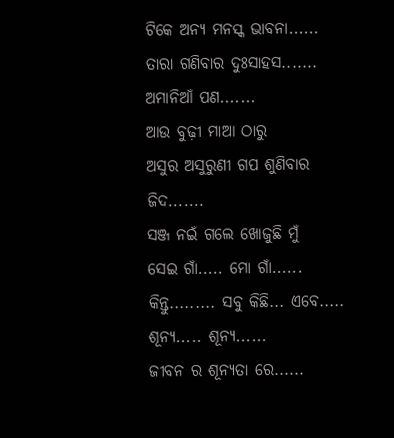ଟିକେ ଅନ୍ୟ ମନସ୍କ ଭାବନା......
ତାରା ଗଣିବାର ଦୁଃସାହସ.......
ଅମାନିଆଁ ପଣ.......
ଆଉ ବୁଢ଼ୀ ମାଆ ଠାରୁ
ଅସୁର ଅସୁରୁଣୀ ଗପ ଶୁଣିବାର ଜିଦ.......
ସଞ୍ଜ ନଇଁ ଗଲେ ଖୋଜୁଛି ମୁଁ
ସେଇ ଗାଁ..... ମୋ ଗାଁ......
କିନ୍ତୁ......... ସବୁ କିଛି... ଏବେ.....
ଶୂନ୍ୟ..... ଶୂନ୍ୟ......
ଜୀବନ ର ଶୂନ୍ୟତା ରେ......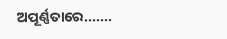ଅପୂର୍ଣ୍ଣତାରେ.......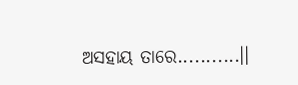ଅସହାୟ ତାରେ...........।।